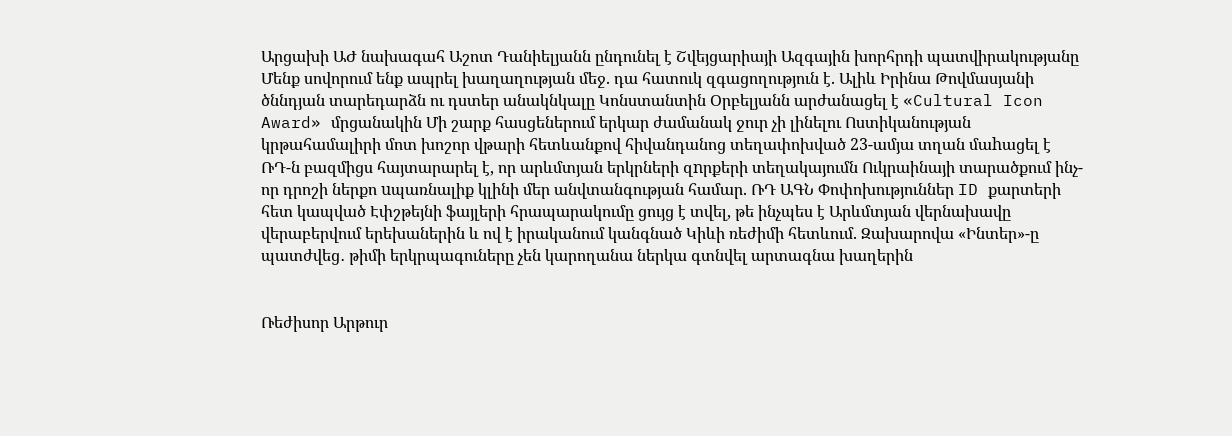Արցախի ԱԺ նախագահ Աշոտ Դանիելյանն ընդունել է Շվեյցարիայի Ազգային խորհրդի պատվիրակությանը Մենք սովորում ենք ապրել խաղաղության մեջ. դա հատուկ զգացողություն է. Ալիև Իրինա Թովմասյանի ծննդյան տարեդարձն ու դստեր անակնկալը Կոնստանտին Օրբելյանն արժանացել է «Cultural Icon Award» մրցանակին Մի շարք հասցեներում երկար ժամանակ ջուր չի լինելու Ոստիկանության կրթահամալիրի մոտ խոշոր վթարի հետևանքով հիվանդանոց տեղափոխված 23-ամյա տղան մաhացել է ՌԴ-ն բազմիցս հայտարարել է, որ արևմտյան երկրների զnրքերի տեղակայումն Ուկրաինայի տարածքում ինչ-որ դրոշի ներքո uպառնալիք կլինի մեր անվտանգության համար. ՌԴ ԱԳՆ Փոփոխություններ ID քարտերի հետ կապված Էփշթեյնի ֆայլերի հրապարակումը ցույց է տվել, թե ինչպես է Արևմտյան վերնախավը վերաբերվում երեխաներին և ով է իրականում կանգնած Կիևի ռեժիմի հետևում. Զախարովա «Ինտեր»-ը պատժվեց․ թիմի երկրպագուները չեն կարողանա ներկա գտնվել արտագնա խաղերին


Ռեժիսոր Արթուր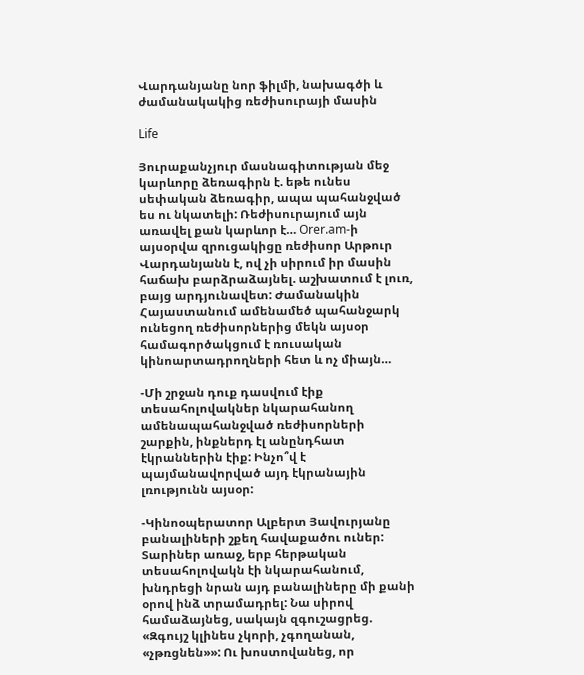Վարդանյանը նոր ֆիլմի, նախագծի և ժամանակակից ռեժիսուրայի մասին

Life

Յուրաքանչյուր մասնագիտության մեջ կարևորը ձեռագիրն է. եթե ունես սեփական ձեռագիր, ապա պահանջված ես ու նկատելի: Ռեժիսուրայում այն առավել քան կարևոր է… Orer.am-ի այսօրվա զրուցակիցը ռեժիսոր Արթուր Վարդանյանն է, ով չի սիրում իր մասին հաճախ բարձրաձայնել. աշխատում է լուռ, բայց արդյունավետ: Ժամանակին Հայաստանում ամենամեծ պահանջարկ ունեցող ռեժիսորներից մեկն այսօր համագործակցում է ռուսական կինոարտադրողների հետ և ոչ միայն…

-Մի շրջան դուք դասվում էիք տեսահոլովակներ նկարահանող ամենապահանջված ռեժիսորների շարքին, ինքներդ էլ անընդհատ էկրաններին էիք: Ինչո՞վ է պայմանավորված այդ էկրանային լռությունն այսօր:

-Կինոօպերատոր Ալբերտ Յավուրյանը բանալիների շքեղ հավաքածու ուներ: Տարիներ առաջ, երբ հերթական տեսահոլովակն էի նկարահանում, խնդրեցի նրան այդ բանալիները մի քանի օրով ինձ տրամադրել: Նա սիրով համաձայնեց, սակայն զգուշացրեց. «Զգույշ կլինես չկորի, չգողանան, «չթռցնեն»»: Ու խոստովանեց, որ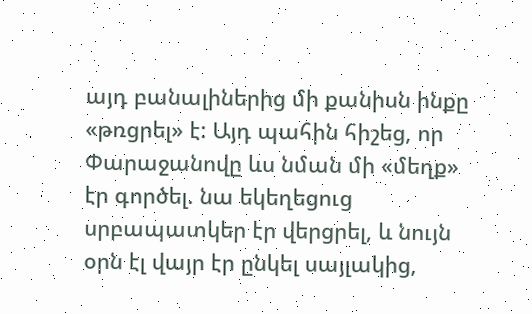այդ բանալիներից մի քանիսն ինքը «թռցրել» է: Այդ պահին հիշեց, որ Փարաջանովը ևս նման մի «մեղք» էր գործել. նա եկեղեցուց սրբապատկեր էր վերցրել, և նույն օրն էլ վայր էր ընկել սայլակից,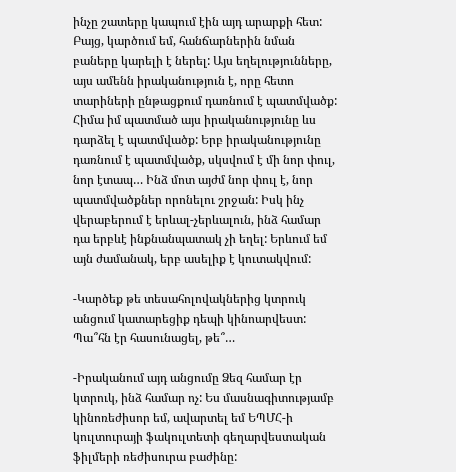ինչը շատերը կապում էին այդ արարքի հետ: Բայց, կարծում եմ, հանճարներին նման բաները կարելի է ներել: Այս եղելությունները, այս ամենն իրականություն է, որը հետո տարիների ընթացքում դառնում է պատմվածք: Հիմա իմ պատմած այս իրականությունը ևս դարձել է պատմվածք: Երբ իրականությունը դառնում է պատմվածք, սկսվում է մի նոր փուլ, նոր էտապ… Ինձ մոտ այժմ նոր փուլ է, նոր պատմվածքներ որոնելու շրջան: Իսկ ինչ վերաբերում է երևալ-չերևալուն, ինձ համար դա երբևէ ինքնանպատակ չի եղել: Երևում եմ այն ժամանակ, երբ ասելիք է կուտակվում:

-Կարծեք թե տեսահոլովակներից կտրուկ անցում կատարեցիք դեպի կինոարվեստ: Պա՞հն էր հասունացել, թե՞…

-Իրականում այդ անցումը Ձեզ համար էր կտրուկ, ինձ համար ոչ: Ես մասնագիտությամբ կինոռեժիսոր եմ, ավարտել եմ ԵՊՄՀ-ի կուլտուրայի ֆակուլտետի գեղարվեստական ֆիլմերի ռեժիսուրա բաժինը: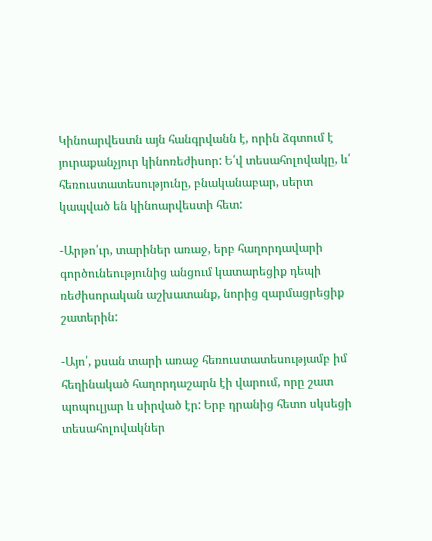Կինոարվեստն այն հանգրվանն է, որին ձգտում է յուրաքանչյուր կինոռեժիսոր: Ե՛վ տեսահոլովակը, և՛ հեռուստատեսությունը, բնականաբար, սերտ կապված են կինոարվեստի հետ:

-Արթո՛ւր, տարիներ առաջ, երբ հաղորդավարի գործունեությունից անցում կատարեցիք դեպի ռեժիսորական աշխատանք, նորից զարմացրեցիք շատերին:

-Այո՛, քսան տարի առաջ հեռուստատեսությամբ իմ հեղինակած հաղորդաշարն էի վարում, որը շատ պոպուլյար և սիրված էր: Երբ դրանից հետո սկսեցի տեսահոլովակներ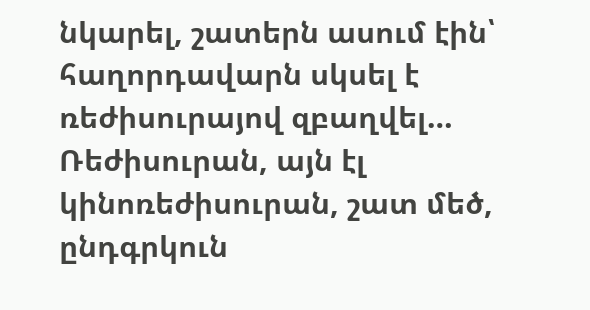նկարել, շատերն ասում էին՝ հաղորդավարն սկսել է ռեժիսուրայով զբաղվել… Ռեժիսուրան, այն էլ կինոռեժիսուրան, շատ մեծ, ընդգրկուն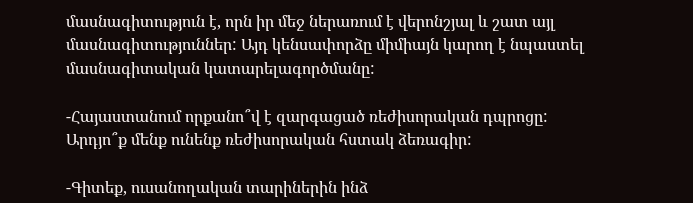մասնագիտություն է, որն իր մեջ ներառում է վերոնշյալ և շատ այլ մասնագիտություններ: Այդ կենսափորձը միմիայն կարող է նպաստել մասնագիտական կատարելագործմանը:

-Հայաստանում որքանո՞վ է զարգացած ռեժիսորական դպրոցը: Արդյո՞ք մենք ունենք ռեժիսորական հստակ ձեռագիր:

-Գիտեք, ուսանողական տարիներին ինձ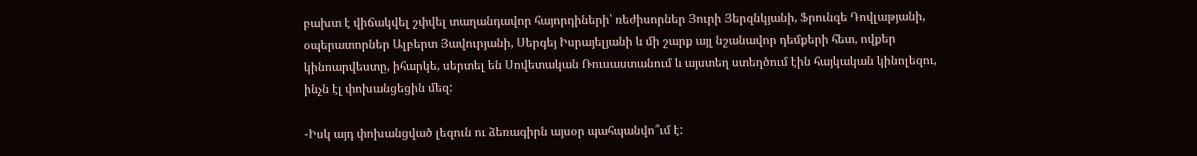բախտ է վիճակվել շփվել տաղանդավոր հայորդիների՝ ռեժիսորներ Յուրի Յերզնկյանի, Ֆրունզե Դովլաթյանի, օպերատորներ Ալբերտ Յավուրյանի, Սերգեյ Իսրայելյանի և մի շարք այլ նշանավոր դեմքերի հետ, ովքեր կինոարվեստը, իհարկե, սերտել են Սովետական Ռուսաստանում և այստեղ ստեղծում էին հայկական կինոլեզու, ինչն էլ փոխանցեցին մեզ:

-Իսկ այդ փոխանցված լեզուն ու ձեռագիրն այսօր պահպանվո՞ւմ է: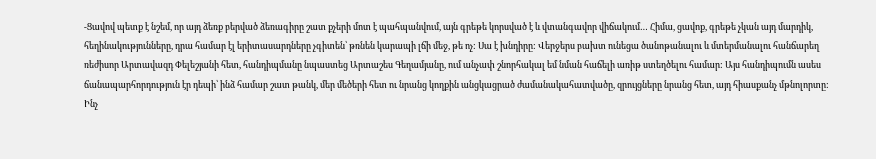-Ցավով պետք է նշեմ, որ այդ ձեռք բերված ձեռագիրը շատ քչերի մոտ է պահպանվում, այն գրեթե կորսված է և վտանգավոր վիճակում… Հիմա, ցավոք, գրեթե չկան այդ մարդիկ, հեղինակությունները, դրա համար էլ երիտասարդները չգիտեն՝ թռնեն կարապի լճի մեջ, թե ոչ: Սա է խնդիրը: Վերջերս բախտ ունեցա ծանոթանալու և մտերմանալու հանճարեղ ռեժիսոր Արտավազդ Փելեշյանի հետ, հանդիպմանը նպաստեց Արտաշես Գեղամյանը, ում անչափ շնորհակալ եմ նման հաճելի առիթ ստեղծելու համար: Այս հանդիպումն ասես ճանապարհորդություն էր դեպի՝ ինձ համար շատ թանկ, մեր մեծերի հետ ու նրանց կողքին անցկացրած ժամանակահատվածը, զրույցները նրանց հետ, այդ հիասքանչ մթնոլորտը:
Ինչ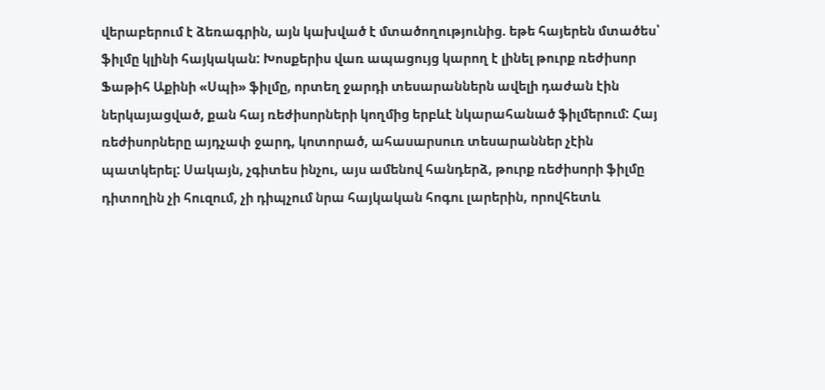վերաբերում է ձեռագրին, այն կախված է մտածողությունից. եթե հայերեն մտածես՝ ֆիլմը կլինի հայկական: Խոսքերիս վառ ապացույց կարող է լինել թուրք ռեժիսոր Ֆաթիհ Աքինի «Սպի» ֆիլմը, որտեղ ջարդի տեսարաններն ավելի դաժան էին ներկայացված, քան հայ ռեժիսորների կողմից երբևէ նկարահանած ֆիլմերում: Հայ ռեժիսորները այդչափ ջարդ, կոտորած, ահասարսուռ տեսարաններ չէին պատկերել: Սակայն, չգիտես ինչու, այս ամենով հանդերձ, թուրք ռեժիսորի ֆիլմը դիտողին չի հուզում, չի դիպչում նրա հայկական հոգու լարերին, որովհետև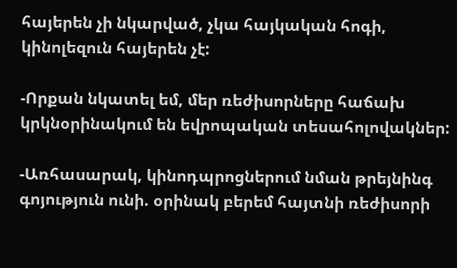հայերեն չի նկարված, չկա հայկական հոգի, կինոլեզուն հայերեն չէ:

-Որքան նկատել եմ, մեր ռեժիսորները հաճախ կրկնօրինակում են եվրոպական տեսահոլովակներ:

-Առհասարակ, կինոդպրոցներում նման թրեյնինգ գոյություն ունի. օրինակ բերեմ հայտնի ռեժիսորի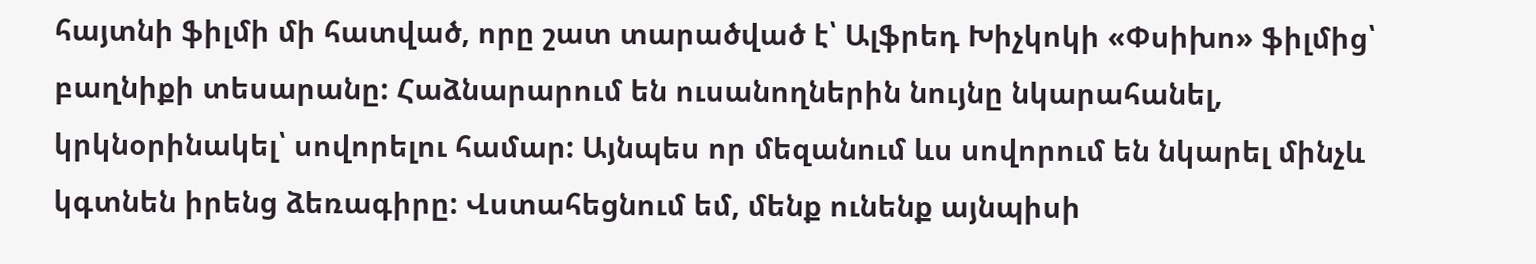հայտնի ֆիլմի մի հատված, որը շատ տարածված է՝ Ալֆրեդ Խիչկոկի «Փսիխո» ֆիլմից՝ բաղնիքի տեսարանը: Հաձնարարում են ուսանողներին նույնը նկարահանել, կրկնօրինակել՝ սովորելու համար: Այնպես որ մեզանում ևս սովորում են նկարել մինչև կգտնեն իրենց ձեռագիրը: Վստահեցնում եմ, մենք ունենք այնպիսի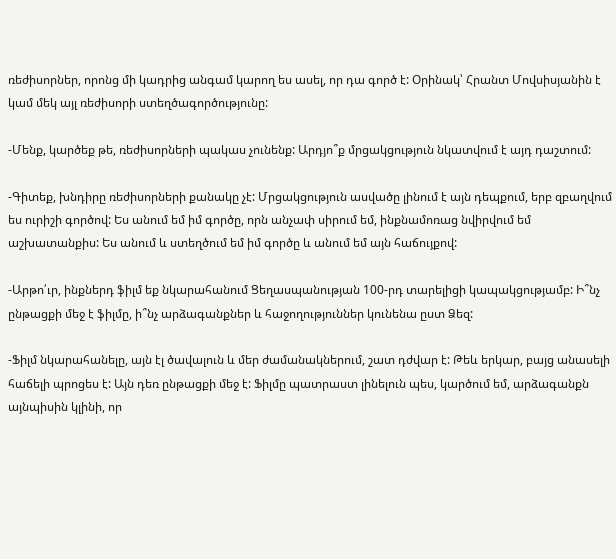ռեժիսորներ, որոնց մի կադրից անգամ կարող ես ասել, որ դա գործ է: Օրինակ՝ Հրանտ Մովսիսյանին է կամ մեկ այլ ռեժիսորի ստեղծագործությունը:

-Մենք, կարծեք թե, ռեժիսորների պակաս չունենք: Արդյո՞ք մրցակցություն նկատվում է այդ դաշտում:

-Գիտեք, խնդիրը ռեժիսորների քանակը չէ: Մրցակցություն ասվածը լինում է այն դեպքում, երբ զբաղվում ես ուրիշի գործով: Ես անում եմ իմ գործը, որն անչափ սիրում եմ, ինքնամոռաց նվիրվում եմ աշխատանքիս: Ես անում և ստեղծում եմ իմ գործը և անում եմ այն հաճույքով:

-Արթո՛ւր, ինքներդ ֆիլմ եք նկարահանում Ցեղասպանության 100-րդ տարելիցի կապակցությամբ: Ի՞նչ ընթացքի մեջ է ֆիլմը, ի՞նչ արձագանքներ և հաջողություններ կունենա ըստ Ձեզ:

-Ֆիլմ նկարահանելը, այն էլ ծավալուն և մեր ժամանակներում, շատ դժվար է: Թեև երկար, բայց անասելի հաճելի պրոցես է: Այն դեռ ընթացքի մեջ է: Ֆիլմը պատրաստ լինելուն պես, կարծում եմ, արձագանքն այնպիսին կլինի, որ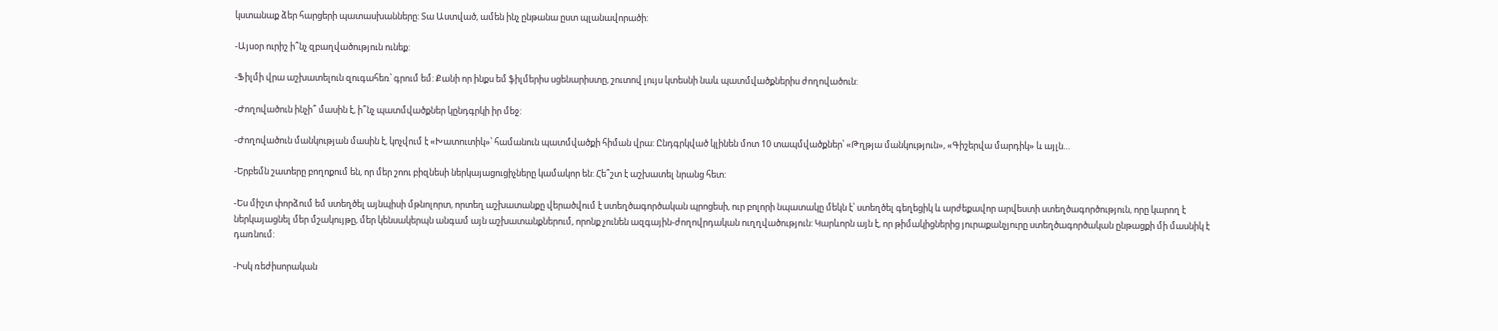կստանաք ձեր հարցերի պատասխանները: Տա Աստված, ամեն ինչ ընթանա ըստ պլանավորածի:

-Այսօր ուրիշ ի՞նչ զբաղվածություն ունեք:

-Ֆիլմի վրա աշխատելուն զուգահեռ՝ գրում եմ: Քանի որ ինքս եմ ֆիլմերիս սցենարիստը, շուտով լույս կտեսնի նաև պատմվածքներիս ժողովածուն:

-Ժողովածուն ինչի՞ մասին է, ի՞նչ պատմվածքներ կընդգրկի իր մեջ:

-Ժողովածուն մանկության մասին է, կոչվում է «Խատուտիկ»՝ համանուն պատմվածքի հիման վրա: Ընդգրկված կլինեն մոտ 10 տապմվածքներ՝ «Թղթյա մանկություն», «Գիշերվա մարդիկ» և այլն…

-Երբեմն շատերը բողոքում են, որ մեր շոու բիզնեսի ներկայացուցիչները կամակոր են: Հե՞շտ է աշխատել նրանց հետ:

-Ես միշտ փորձում եմ ստեղծել այնպիսի մթնոլորտ, որտեղ աշխատանքը վերածվում է ստեղծագործական պրոցեսի, ուր բոլորի նպատակը մեկն է՝ ստեղծել գեղեցիկ և արժեքավոր արվեստի ստեղծագործություն, որը կարող է ներկայացնել մեր մշակույթը, մեր կենսակերպն անգամ այն աշխատանքներում, որոնք չունեն ազգային-ժողովրդական ուղղվածություն: Կարևորն այն է, որ թիմակիցներից յուրաքանչյուրը ստեղծագործական ընթացքի մի մասնիկ է դառնում:

-Իսկ ռեժիսորական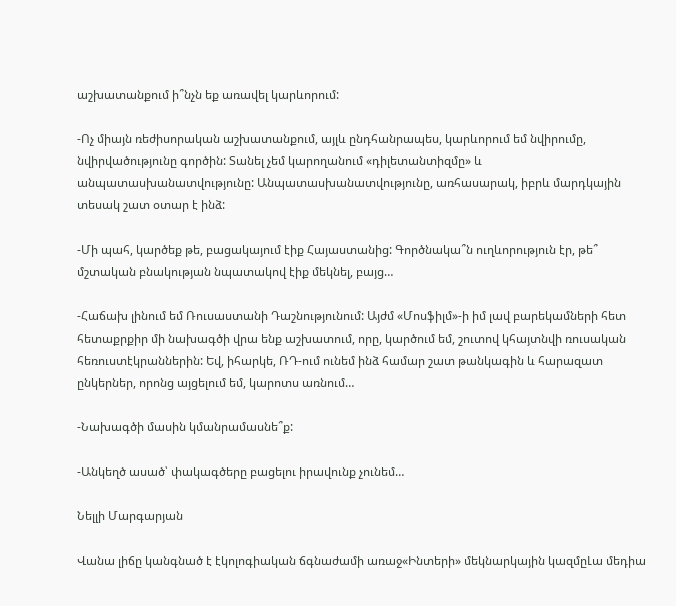աշխատանքում ի՞նչն եք առավել կարևորում:

-Ոչ միայն ռեժիսորական աշխատանքում, այլև ընդհանրապես, կարևորում եմ նվիրումը, նվիրվածությունը գործին: Տանել չեմ կարողանում «դիլետանտիզմը» և անպատասխանատվությունը: Անպատասխանատվությունը, առհասարակ, իբրև մարդկային տեսակ շատ օտար է ինձ:

-Մի պահ, կարծեք թե, բացակայում էիք Հայաստանից: Գործնակա՞ն ուղևորություն էր, թե՞ մշտական բնակության նպատակով էիք մեկնել, բայց…

-Հաճախ լինում եմ Ռուսաստանի Դաշնությունում: Այժմ «Մոսֆիլմ»-ի իմ լավ բարեկամների հետ հետաքրքիր մի նախագծի վրա ենք աշխատում, որը, կարծում եմ, շուտով կհայտնվի ռուսական հեռուստէկրաններին: Եվ, իհարկե, ՌԴ-ում ունեմ ինձ համար շատ թանկագին և հարազատ ընկերներ, որոնց այցելում եմ, կարոտս առնում…

-Նախագծի մասին կմանրամասնե՞ք:

-Անկեղծ ասած՝ փակագծերը բացելու իրավունք չունեմ…

Նելլի Մարգարյան

Վանա լիճը կանգնած է էկոլոգիական ճգնաժամի առաջ«Ինտերի» մեկնարկային կազմըԼա մեդիա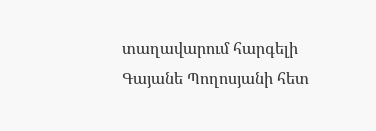տաղավարում հարգելի Գայանե Պողոսյանի հետ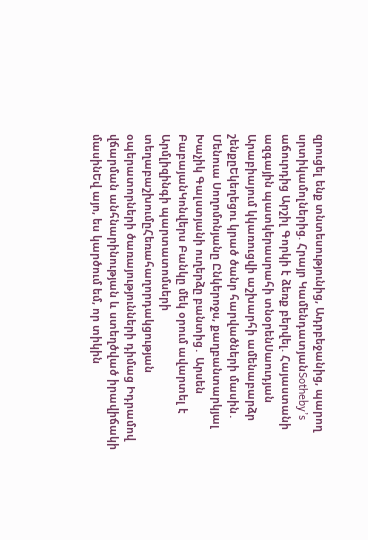զրուցել ենք տնտեսությունից, Ադրբեջանից, պարող սրտիկամոլներից. Հրայր ԿամենդատյանSotheby’s աճուրդից Արշիլ Գորկի է ձեռք բերվել. Հայաստանի ազգային պատկերասրահի տնօրենՍաուդյան Արաբիայում կկառուցվի աշխարհի ամենաբարձր շենքըԵկեղեցու կրած ծանր հարվածների մասին․ Մենուա Սողոմոնյանը Ընկերոջս, քաղբանտարկյալ Խաչիկ Գալստյանի ուղերձը բանտից․ Արսեն ԲաբայանԿոնվերս Բանկը մեկ օրում ավարտել է Արմլիզինգի պարտատոմսերի տեղաբաշխումըՀեռահաղորդակցության օպերատորների ծառայությունների դիմաց Իդրամով վճարման անհնարինության և ստեղծված իրավիճակի մասինԵվ այո, ես կարծում եմ, որ տիկին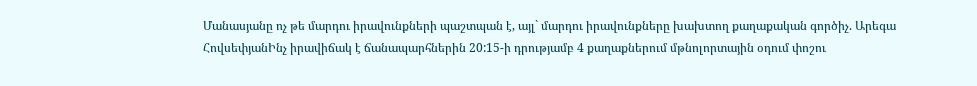Մանասյանը ոչ թե մարդու իրավունքների պաշտպան է, այլ` մարդու իրավունքները խախտող քաղաքական գործիչ. Արեգա ՀովսեփյանԻնչ իրավիճակ է ճանապարհներին 20:15-ի դրությամբ 4 քաղաքներում մթնոլորտային օդում փոշու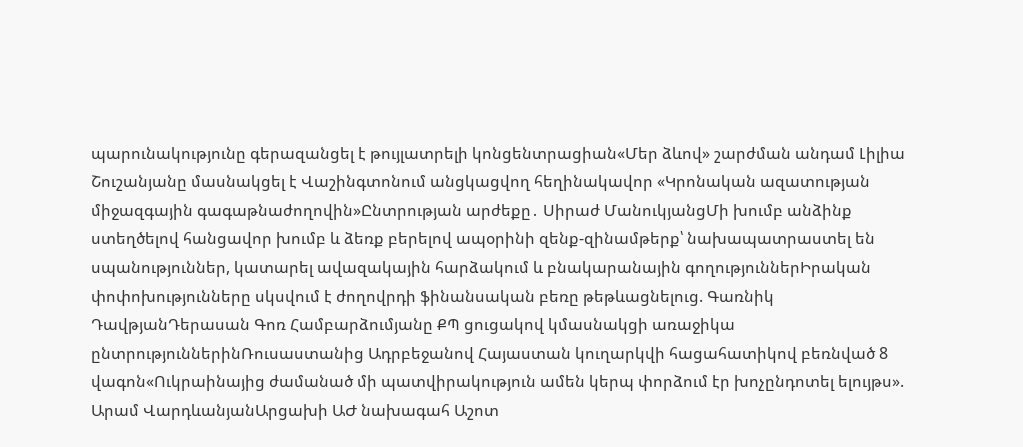պարունակությունը գերազանցել է թույլատրելի կոնցենտրացիան«Մեր ձևով» շարժման անդամ Լիլիա Շուշանյանը մասնակցել է Վաշինգտոնում անցկացվող հեղինակավոր «Կրոնական ազատության միջազգային գագաթնաժողովին»Ընտրության արժեքը․ Սիրաժ ՄանուկյանցՄի խումբ անձինք ստեղծելով հանցավոր խումբ և ձեռք բերելով ապօրինի զենք-զինամթերք՝ նախապատրաստել են սպանություններ, կատարել ավազակային հարձակում և բնակարանային գողություններԻրական փոփոխությունները սկսվում է ժողովրդի ֆինանսական բեռը թեթևացնելուց. Գառնիկ ԴավթյանԴերասան Գոռ Համբարձումյանը ՔՊ ցուցակով կմասնակցի առաջիկա ընտրություններինՌուսաստանից Ադրբեջանով Հայաստան կուղարկվի հացահատիկով բեռնված 8 վագոն«Ուկրաինայից ժամանած մի պատվիրակություն ամեն կերպ փորձում էր խոչընդոտել ելույթս». Արամ ՎարդևանյանԱրցախի ԱԺ նախագահ Աշոտ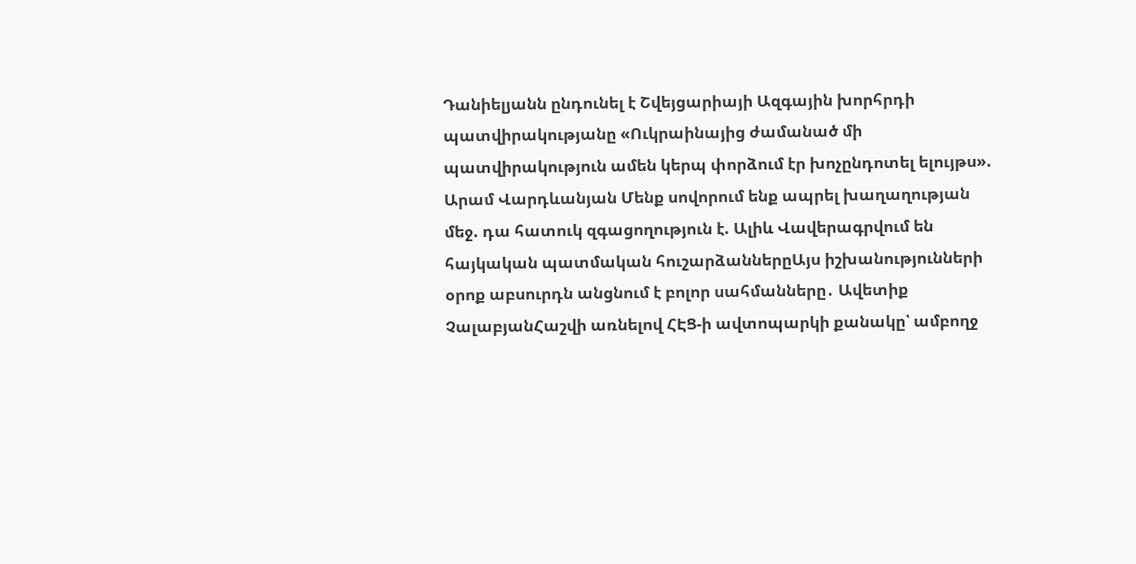Դանիելյանն ընդունել է Շվեյցարիայի Ազգային խորհրդի պատվիրակությանը «Ուկրաինայից ժամանած մի պատվիրակություն ամեն կերպ փորձում էր խոչընդոտել ելույթս». Արամ Վարդևանյան Մենք սովորում ենք ապրել խաղաղության մեջ. դա հատուկ զգացողություն է. Ալիև Վավերագրվում են հայկական պատմական հուշարձաններըԱյս իշխանությունների օրոք աբսուրդն անցնում է բոլոր սահմանները․ Ավետիք ՉալաբյանՀաշվի առնելով ՀԷՑ-ի ավտոպարկի քանակը՝ ամբողջ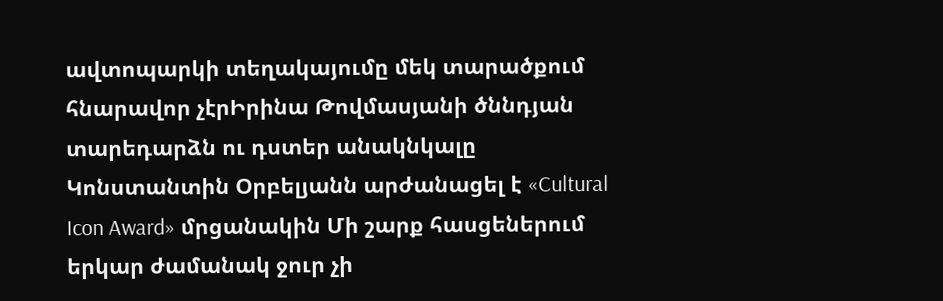ավտոպարկի տեղակայումը մեկ տարածքում հնարավոր չէրԻրինա Թովմասյանի ծննդյան տարեդարձն ու դստեր անակնկալը Կոնստանտին Օրբելյանն արժանացել է «Cultural Icon Award» մրցանակին Մի շարք հասցեներում երկար ժամանակ ջուր չի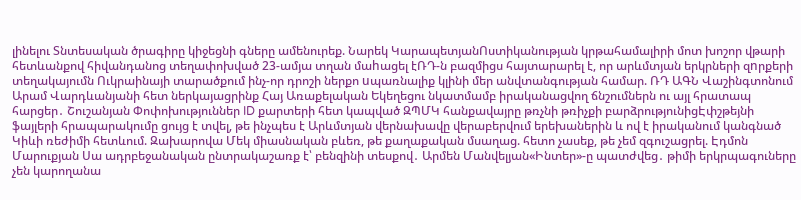լինելու Տնտեսական ծրագիրը կիջեցնի գները ամենուրեք. Նարեկ ԿարապետյանՈստիկանության կրթահամալիրի մոտ խոշոր վթարի հետևանքով հիվանդանոց տեղափոխված 23-ամյա տղան մաhացել էՌԴ-ն բազմիցս հայտարարել է, որ արևմտյան երկրների զnրքերի տեղակայումն Ուկրաինայի տարածքում ինչ-որ դրոշի ներքո uպառնալիք կլինի մեր անվտանգության համար. ՌԴ ԱԳՆ Վաշինգտոնում Արամ Վարդևանյանի հետ ներկայացրինք Հայ Առաքելական Եկեղեցու նկատմամբ իրականացվող ճնշումներն ու այլ հրատապ հարցեր․ Շուշանյան Փոփոխություններ ID քարտերի հետ կապված ԶՊՄԿ հանքավայրը թռչնի թռիչքի բարձրությունիցԷփշթեյնի ֆայլերի հրապարակումը ցույց է տվել, թե ինչպես է Արևմտյան վերնախավը վերաբերվում երեխաներին և ով է իրականում կանգնած Կիևի ռեժիմի հետևում. Զախարովա Մեկ միասնական բևեռ, թե քաղաքական մսաղաց. հետո չասեք, թե չեմ զգուշացրել. Էդմոն Մարուքյան Սա ադրբեջանական ընտրակաշառք է՝ բենզինի տեսքով․ Արմեն Մանվելյան«Ինտեր»-ը պատժվեց․ թիմի երկրպագուները չեն կարողանա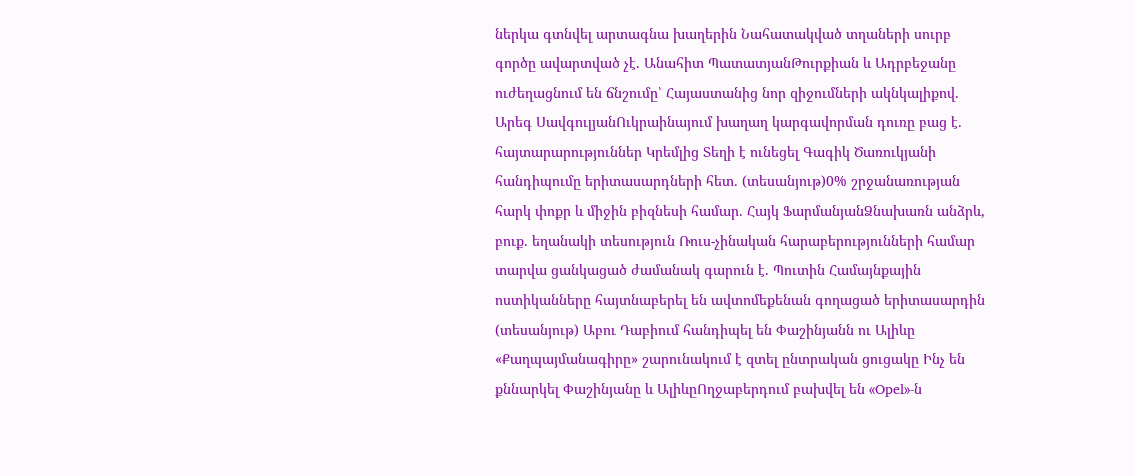ներկա գտնվել արտագնա խաղերին Նահատակված տղաների սուրբ գործը ավարտված չէ․ Անահիտ ՊատատյանԹուրքիան և Ադրբեջանը ուժեղացնում են ճնշումը՝ Հայաստանից նոր զիջումների ակնկալիքով․ Արեգ ՍավգուլյանՈւկրաինայում խաղաղ կարգավորման դուռը բաց է․ հայտարարություններ Կրեմլից Տեղի է ունեցել Գագիկ Ծառուկյանի հանդիպումը երիտասարդների հետ․ (տեսանյութ)0% շրջանառության հարկ փոքր և միջին բիզնեսի համար. Հայկ ՖարմանյանՁնախառն անձրև, բուք․ եղանակի տեսություն Ռուս-չինական հարաբերությունների համար տարվա ցանկացած ժամանակ գարուն է. Պուտին Համայնքային ոստիկանները հայտնաբերել են ավտոմեքենան գողացած երիտասարդին (տեսանյութ) Աբու Դաբիում հանդիպել են Փաշինյանն ու Ալիևը «Քաղպայմանագիրը» շարունակում է զտել ընտրական ցուցակը Ինչ են քննարկել Փաշինյանը և ԱլիևըՈղջաբերդում բախվել են «Opel»-ն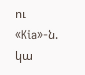ու «Kia»-ն. կա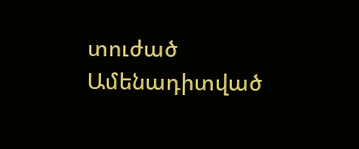տուժած
Ամենադիտված